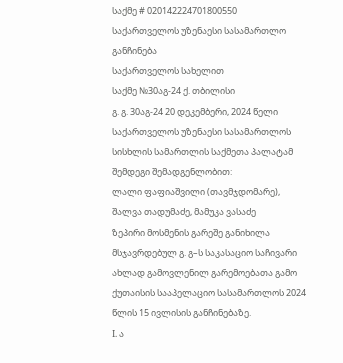საქმე # 020142224701800550
საქართველოს უზენაესი სასამართლო
განჩინება
საქართველოს სახელით
საქმე №30აგ-24 ქ. თბილისი
გ. გ. 30აგ-24 20 დეკემბერი, 2024 წელი
საქართველოს უზენაესი სასამართლოს
სისხლის სამართლის საქმეთა პალატამ შემდეგი შემადგენლობით:
ლალი ფაფიაშვილი (თავმჯდომარე),
შალვა თადუმაძე, მამუკა ვასაძე
ზეპირი მოსმენის გარეშე განიხილა მსჯავრდებულ გ. გ–ს საკასაციო საჩივარი ახლად გამოვლენილ გარემოებათა გამო ქუთაისის სააპელაციო სასამართლოს 2024 წლის 15 ივლისის განჩინებაზე.
I. ა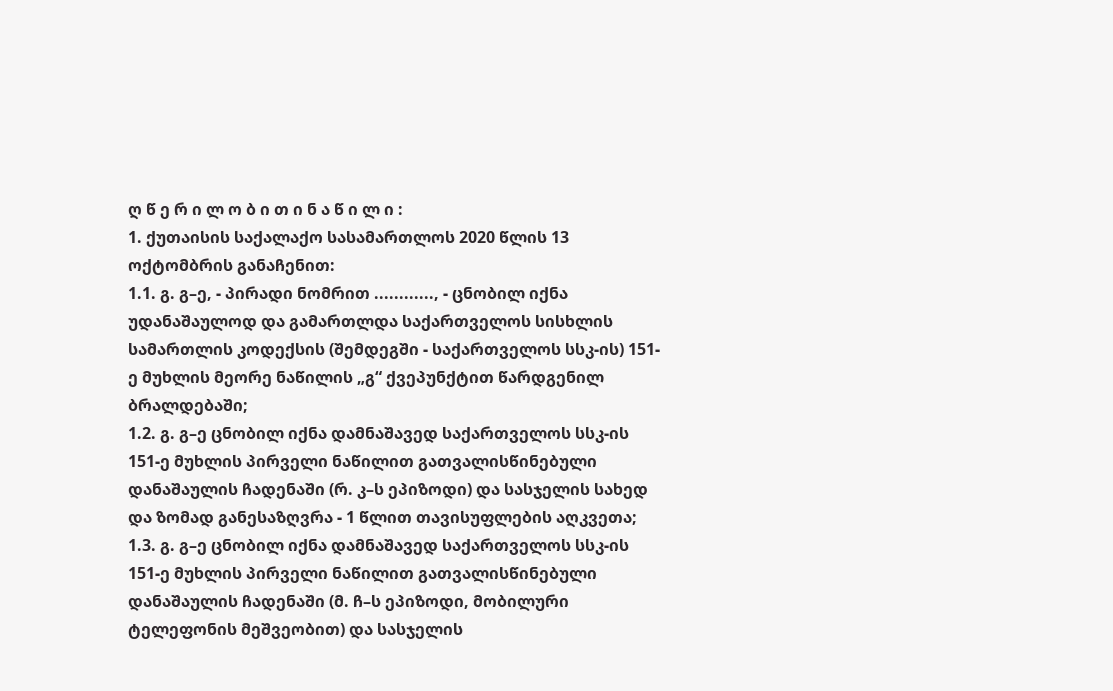ღ წ ე რ ი ლ ო ბ ი თ ი ნ ა წ ი ლ ი :
1. ქუთაისის საქალაქო სასამართლოს 2020 წლის 13 ოქტომბრის განაჩენით:
1.1. გ. გ–ე, - პირადი ნომრით ............, - ცნობილ იქნა უდანაშაულოდ და გამართლდა საქართველოს სისხლის სამართლის კოდექსის (შემდეგში - საქართველოს სსკ-ის) 151-ე მუხლის მეორე ნაწილის „გ“ ქვეპუნქტით წარდგენილ ბრალდებაში;
1.2. გ. გ–ე ცნობილ იქნა დამნაშავედ საქართველოს სსკ-ის 151-ე მუხლის პირველი ნაწილით გათვალისწინებული დანაშაულის ჩადენაში (რ. კ–ს ეპიზოდი) და სასჯელის სახედ და ზომად განესაზღვრა - 1 წლით თავისუფლების აღკვეთა;
1.3. გ. გ–ე ცნობილ იქნა დამნაშავედ საქართველოს სსკ-ის 151-ე მუხლის პირველი ნაწილით გათვალისწინებული დანაშაულის ჩადენაში (მ. ჩ–ს ეპიზოდი, მობილური ტელეფონის მეშვეობით) და სასჯელის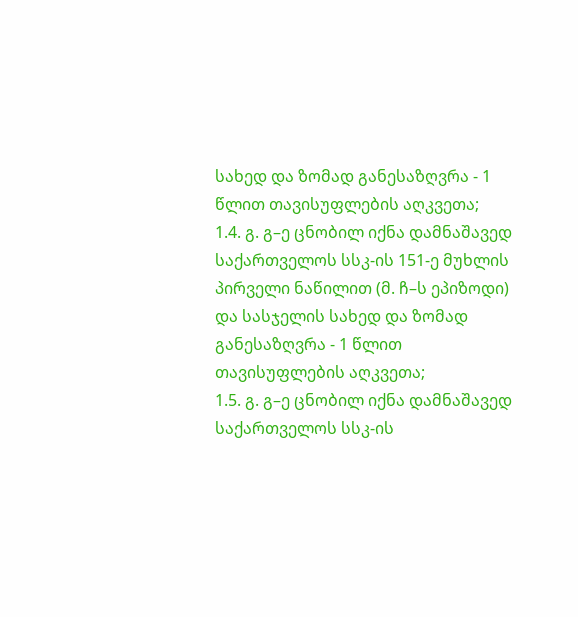სახედ და ზომად განესაზღვრა - 1 წლით თავისუფლების აღკვეთა;
1.4. გ. გ–ე ცნობილ იქნა დამნაშავედ საქართველოს სსკ-ის 151-ე მუხლის პირველი ნაწილით (მ. ჩ–ს ეპიზოდი) და სასჯელის სახედ და ზომად განესაზღვრა - 1 წლით თავისუფლების აღკვეთა;
1.5. გ. გ–ე ცნობილ იქნა დამნაშავედ საქართველოს სსკ-ის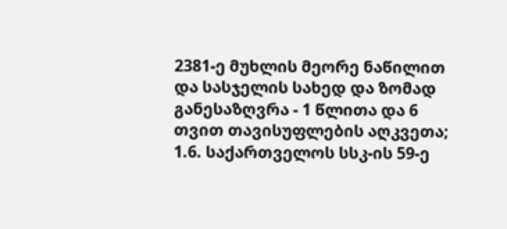2381-ე მუხლის მეორე ნაწილით და სასჯელის სახედ და ზომად განესაზღვრა - 1 წლითა და 6 თვით თავისუფლების აღკვეთა;
1.6. საქართველოს სსკ-ის 59-ე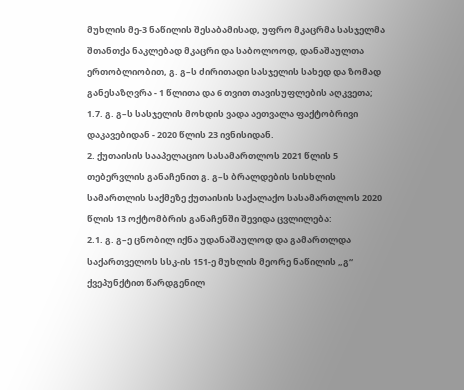მუხლის მე-3 ნაწილის შესაბამისად, უფრო მკაცრმა სასჯელმა შთანთქა ნაკლებად მკაცრი და საბოლოოდ, დანაშაულთა ერთობლიობით, გ. გ–ს ძირითადი სასჯელის სახედ და ზომად განესაზღვრა - 1 წლითა და 6 თვით თავისუფლების აღკვეთა;
1.7. გ. გ–ს სასჯელის მოხდის ვადა აეთვალა ფაქტობრივი დაკავებიდან - 2020 წლის 23 ივნისიდან.
2. ქუთაისის სააპელაციო სასამართლოს 2021 წლის 5 თებერვლის განაჩენით გ. გ–ს ბრალდების სისხლის სამართლის საქმეზე ქუთაისის საქალაქო სასამართლოს 2020 წლის 13 ოქტომბრის განაჩენში შევიდა ცვლილება:
2.1. გ. გ–ე ცნობილ იქნა უდანაშაულოდ და გამართლდა საქართველოს სსკ-ის 151-ე მუხლის მეორე ნაწილის „გ“ ქვეპუნქტით წარდგენილ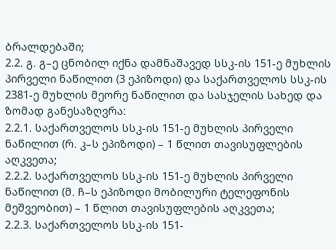ბრალდებაში;
2.2. გ. გ–ე ცნობილ იქნა დამნაშავედ სსკ-ის 151-ე მუხლის პირველი ნაწილით (3 ეპიზოდი) და საქართველოს სსკ-ის 2381-ე მუხლის მეორე ნაწილით და სასჯელის სახედ და ზომად განესაზღვრა:
2.2.1. საქართველოს სსკ-ის 151-ე მუხლის პირველი ნაწილით (რ. კ–ს ეპიზოდი) – 1 წლით თავისუფლების აღკვეთა;
2.2.2. საქართველოს სსკ-ის 151-ე მუხლის პირველი ნაწილით (მ. ჩ–ს ეპიზოდი მობილური ტელეფონის მეშვეობით) – 1 წლით თავისუფლების აღკვეთა;
2.2.3. საქართველოს სსკ-ის 151-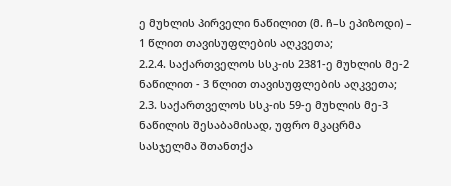ე მუხლის პირველი ნაწილით (მ. ჩ–ს ეპიზოდი) – 1 წლით თავისუფლების აღკვეთა;
2.2.4. საქართველოს სსკ-ის 2381-ე მუხლის მე-2 ნაწილით - 3 წლით თავისუფლების აღკვეთა;
2.3. საქართველოს სსკ-ის 59-ე მუხლის მე-3 ნაწილის შესაბამისად, უფრო მკაცრმა სასჯელმა შთანთქა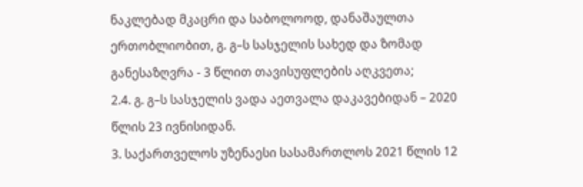ნაკლებად მკაცრი და საბოლოოდ, დანაშაულთა ერთობლიობით, გ. გ–ს სასჯელის სახედ და ზომად განესაზღვრა - 3 წლით თავისუფლების აღკვეთა;
2.4. გ. გ–ს სასჯელის ვადა აეთვალა დაკავებიდან – 2020 წლის 23 ივნისიდან.
3. საქართველოს უზენაესი სასამართლოს 2021 წლის 12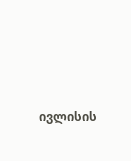ივლისის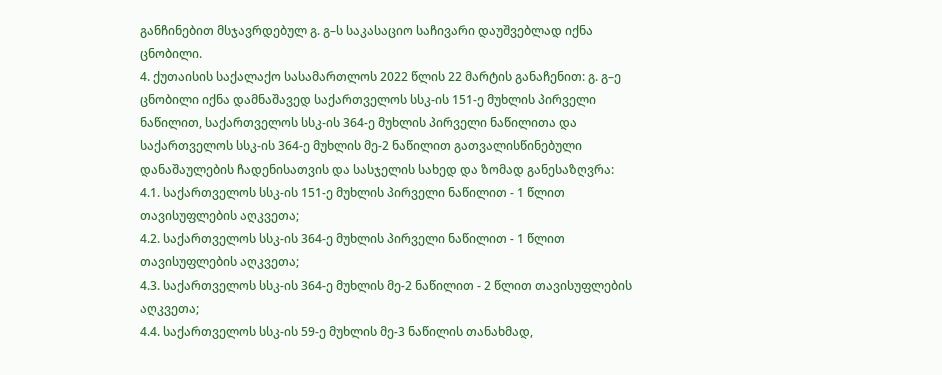განჩინებით მსჯავრდებულ გ. გ–ს საკასაციო საჩივარი დაუშვებლად იქნა ცნობილი.
4. ქუთაისის საქალაქო სასამართლოს 2022 წლის 22 მარტის განაჩენით: გ. გ–ე ცნობილი იქნა დამნაშავედ საქართველოს სსკ-ის 151-ე მუხლის პირველი ნაწილით, საქართველოს სსკ-ის 364-ე მუხლის პირველი ნაწილითა და საქართველოს სსკ-ის 364-ე მუხლის მე-2 ნაწილით გათვალისწინებული დანაშაულების ჩადენისათვის და სასჯელის სახედ და ზომად განესაზღვრა:
4.1. საქართველოს სსკ-ის 151-ე მუხლის პირველი ნაწილით - 1 წლით თავისუფლების აღკვეთა;
4.2. საქართველოს სსკ-ის 364-ე მუხლის პირველი ნაწილით - 1 წლით თავისუფლების აღკვეთა;
4.3. საქართველოს სსკ-ის 364-ე მუხლის მე-2 ნაწილით - 2 წლით თავისუფლების აღკვეთა;
4.4. საქართველოს სსკ-ის 59-ე მუხლის მე-3 ნაწილის თანახმად,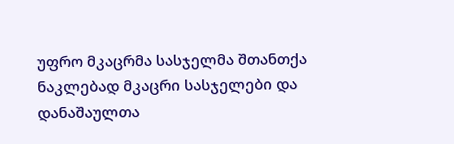უფრო მკაცრმა სასჯელმა შთანთქა ნაკლებად მკაცრი სასჯელები და დანაშაულთა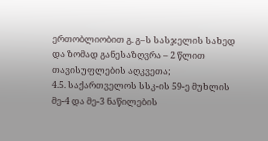ერთობლიობით გ. გ–ს სასჯელის სახედ და ზომად განესაზღვრა – 2 წლით თავისუფლების აღკვეთა;
4.5. საქართველოს სსკ-ის 59-ე მუხლის მე-4 და მე-3 ნაწილების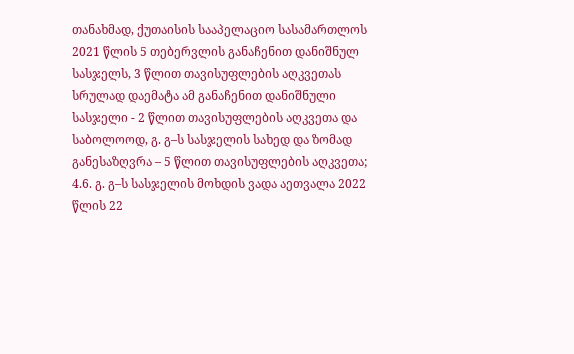თანახმად, ქუთაისის სააპელაციო სასამართლოს 2021 წლის 5 თებერვლის განაჩენით დანიშნულ სასჯელს, 3 წლით თავისუფლების აღკვეთას სრულად დაემატა ამ განაჩენით დანიშნული სასჯელი - 2 წლით თავისუფლების აღკვეთა და საბოლოოდ, გ. გ–ს სასჯელის სახედ და ზომად განესაზღვრა – 5 წლით თავისუფლების აღკვეთა;
4.6. გ. გ–ს სასჯელის მოხდის ვადა აეთვალა 2022 წლის 22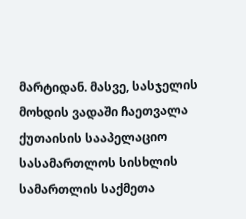მარტიდან. მასვე, სასჯელის მოხდის ვადაში ჩაეთვალა ქუთაისის სააპელაციო სასამართლოს სისხლის სამართლის საქმეთა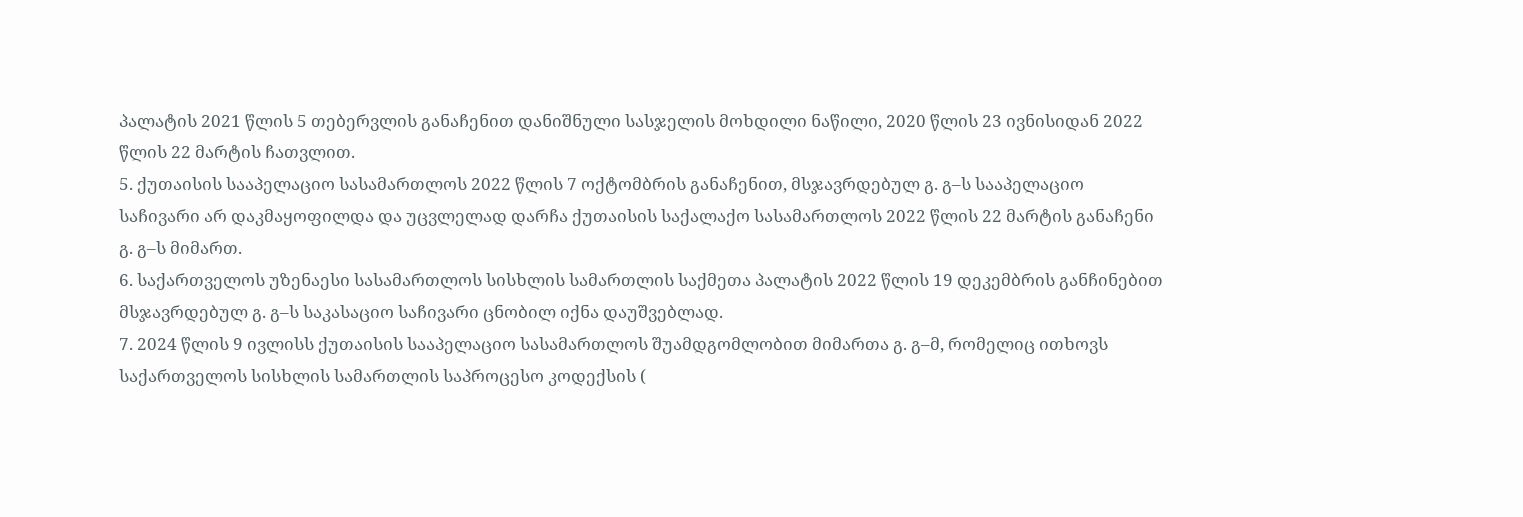პალატის 2021 წლის 5 თებერვლის განაჩენით დანიშნული სასჯელის მოხდილი ნაწილი, 2020 წლის 23 ივნისიდან 2022 წლის 22 მარტის ჩათვლით.
5. ქუთაისის სააპელაციო სასამართლოს 2022 წლის 7 ოქტომბრის განაჩენით, მსჯავრდებულ გ. გ–ს სააპელაციო საჩივარი არ დაკმაყოფილდა და უცვლელად დარჩა ქუთაისის საქალაქო სასამართლოს 2022 წლის 22 მარტის განაჩენი გ. გ–ს მიმართ.
6. საქართველოს უზენაესი სასამართლოს სისხლის სამართლის საქმეთა პალატის 2022 წლის 19 დეკემბრის განჩინებით მსჯავრდებულ გ. გ–ს საკასაციო საჩივარი ცნობილ იქნა დაუშვებლად.
7. 2024 წლის 9 ივლისს ქუთაისის სააპელაციო სასამართლოს შუამდგომლობით მიმართა გ. გ–მ, რომელიც ითხოვს საქართველოს სისხლის სამართლის საპროცესო კოდექსის (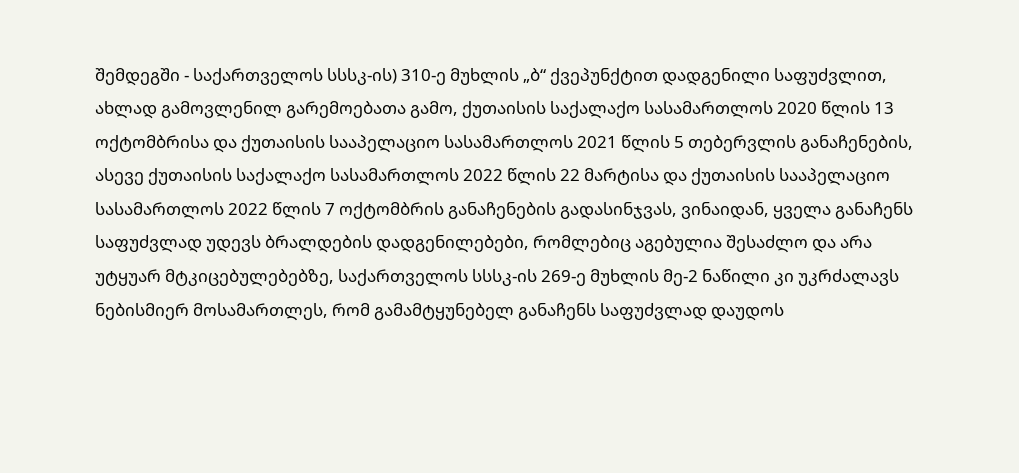შემდეგში - საქართველოს სსსკ-ის) 310-ე მუხლის „ბ“ ქვეპუნქტით დადგენილი საფუძვლით, ახლად გამოვლენილ გარემოებათა გამო, ქუთაისის საქალაქო სასამართლოს 2020 წლის 13 ოქტომბრისა და ქუთაისის სააპელაციო სასამართლოს 2021 წლის 5 თებერვლის განაჩენების, ასევე ქუთაისის საქალაქო სასამართლოს 2022 წლის 22 მარტისა და ქუთაისის სააპელაციო სასამართლოს 2022 წლის 7 ოქტომბრის განაჩენების გადასინჯვას, ვინაიდან, ყველა განაჩენს საფუძვლად უდევს ბრალდების დადგენილებები, რომლებიც აგებულია შესაძლო და არა უტყუარ მტკიცებულებებზე, საქართველოს სსსკ-ის 269-ე მუხლის მე-2 ნაწილი კი უკრძალავს ნებისმიერ მოსამართლეს, რომ გამამტყუნებელ განაჩენს საფუძვლად დაუდოს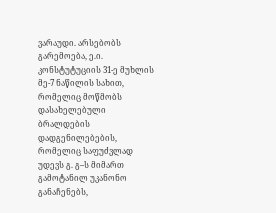ვარაუდი. არსებობს გარემოება, ე.ი. კონსტუტუციის 31-ე მუხლის მე-7 ნაწილის სახით, რომელიც მოწმობს დასახელებული ბრალდების დადგენილებების, რომელიც საფუძვლად უდევს გ. გ–ს მიმართ გამოტანილ უკანონო განაჩენებს,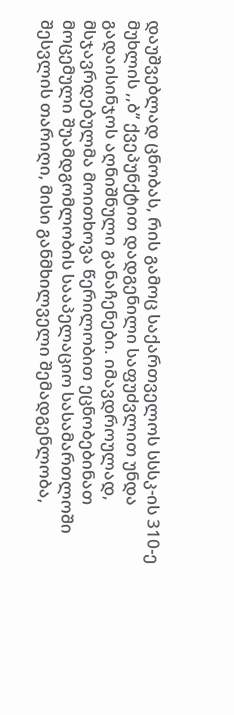დაუშვებლად ცნობას, რის გამოც საქართველოს სსსკ-ის 310-ე მუხლის ,,ბ’’ ქვეპუნქტით დადგენილი საფუძვლით უნდა გადაისინჯოს აღნიშნული განაჩენები. იმავდროულად, მსჯავრდებულმა მოითხოვა წერილობით ეცნობებინათ მოცემული შუამდგომლობის სააპელაციო სასამართლოში შესვლის თარიღი, მისი განმხილველი შემადგენლობა,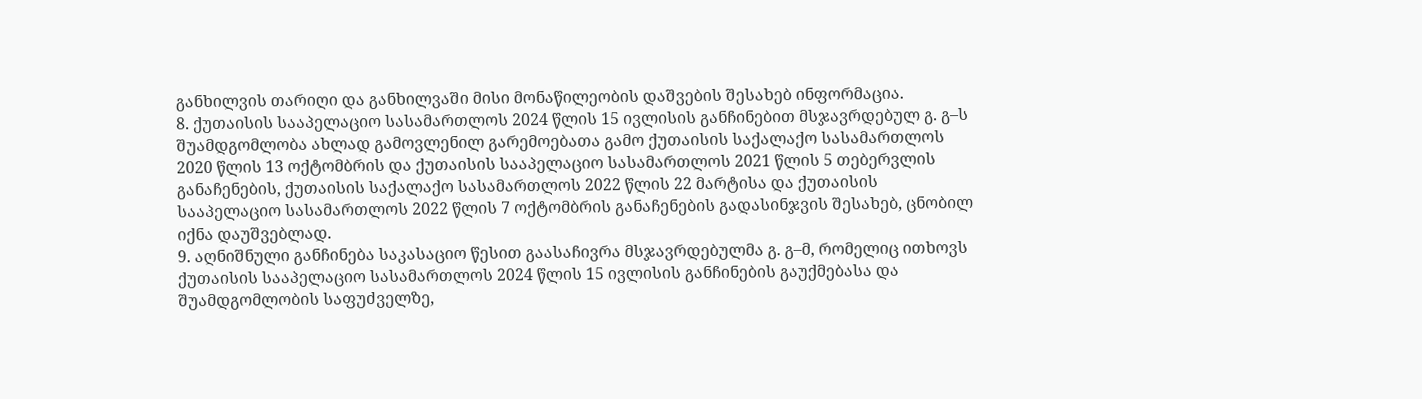განხილვის თარიღი და განხილვაში მისი მონაწილეობის დაშვების შესახებ ინფორმაცია.
8. ქუთაისის სააპელაციო სასამართლოს 2024 წლის 15 ივლისის განჩინებით მსჯავრდებულ გ. გ–ს შუამდგომლობა ახლად გამოვლენილ გარემოებათა გამო ქუთაისის საქალაქო სასამართლოს 2020 წლის 13 ოქტომბრის და ქუთაისის სააპელაციო სასამართლოს 2021 წლის 5 თებერვლის განაჩენების, ქუთაისის საქალაქო სასამართლოს 2022 წლის 22 მარტისა და ქუთაისის სააპელაციო სასამართლოს 2022 წლის 7 ოქტომბრის განაჩენების გადასინჯვის შესახებ, ცნობილ იქნა დაუშვებლად.
9. აღნიშნული განჩინება საკასაციო წესით გაასაჩივრა მსჯავრდებულმა გ. გ–მ, რომელიც ითხოვს ქუთაისის სააპელაციო სასამართლოს 2024 წლის 15 ივლისის განჩინების გაუქმებასა და შუამდგომლობის საფუძველზე,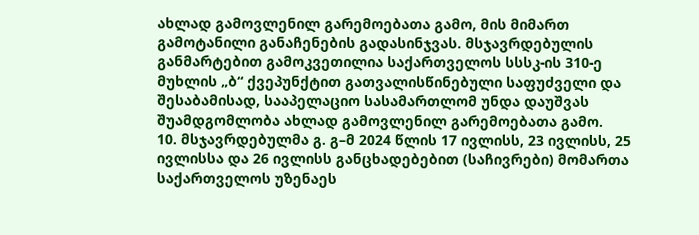ახლად გამოვლენილ გარემოებათა გამო, მის მიმართ გამოტანილი განაჩენების გადასინჯვას. მსჯავრდებულის განმარტებით გამოკვეთილია საქართველოს სსსკ-ის 310-ე მუხლის „ბ“ ქვეპუნქტით გათვალისწინებული საფუძველი და შესაბამისად, სააპელაციო სასამართლომ უნდა დაუშვას შუამდგომლობა ახლად გამოვლენილ გარემოებათა გამო.
10. მსჯავრდებულმა გ. გ–მ 2024 წლის 17 ივლისს, 23 ივლისს, 25 ივლისსა და 26 ივლისს განცხადებებით (საჩივრები) მომართა საქართველოს უზენაეს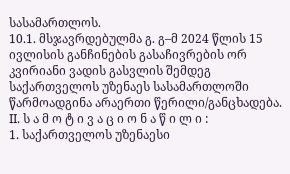სასამართლოს.
10.1. მსჯავრდებულმა გ. გ–მ 2024 წლის 15 ივლისის განჩინების გასაჩივრების ორ კვირიანი ვადის გასვლის შემდეგ საქართველოს უზენაეს სასამართლოში წარმოადგინა არაერთი წერილი/განცხადება.
II. ს ა მ ო ტ ი ვ ა ც ი ო ნ ა წ ი ლ ი :
1. საქართველოს უზენაესი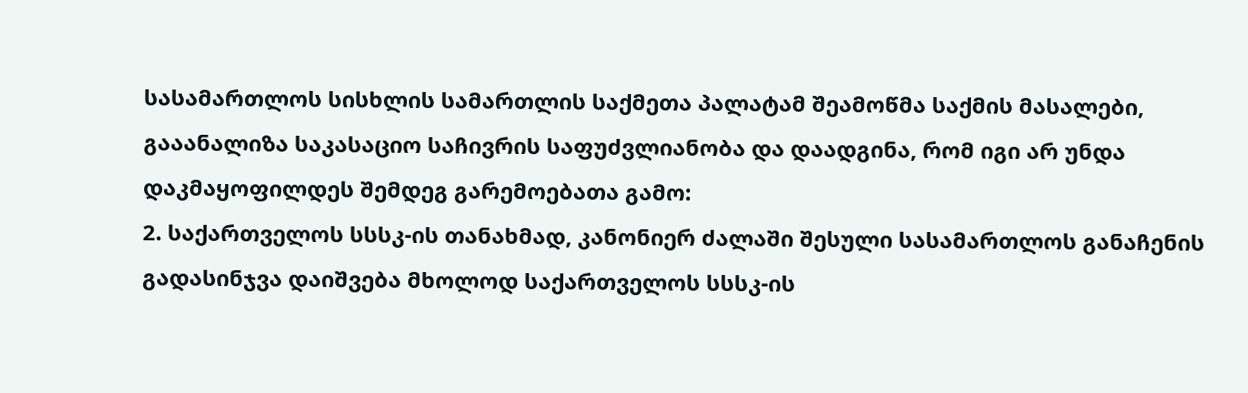სასამართლოს სისხლის სამართლის საქმეთა პალატამ შეამოწმა საქმის მასალები, გააანალიზა საკასაციო საჩივრის საფუძვლიანობა და დაადგინა, რომ იგი არ უნდა დაკმაყოფილდეს შემდეგ გარემოებათა გამო:
2. საქართველოს სსსკ-ის თანახმად, კანონიერ ძალაში შესული სასამართლოს განაჩენის გადასინჯვა დაიშვება მხოლოდ საქართველოს სსსკ-ის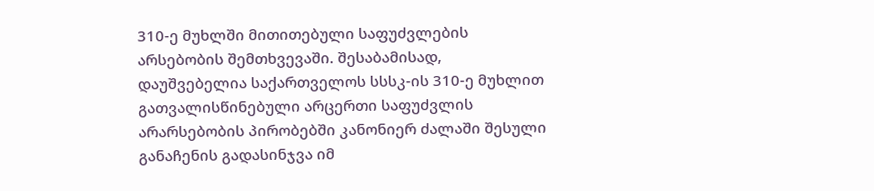310-ე მუხლში მითითებული საფუძვლების არსებობის შემთხვევაში. შესაბამისად, დაუშვებელია საქართველოს სსსკ-ის 310-ე მუხლით გათვალისწინებული არცერთი საფუძვლის არარსებობის პირობებში კანონიერ ძალაში შესული განაჩენის გადასინჯვა იმ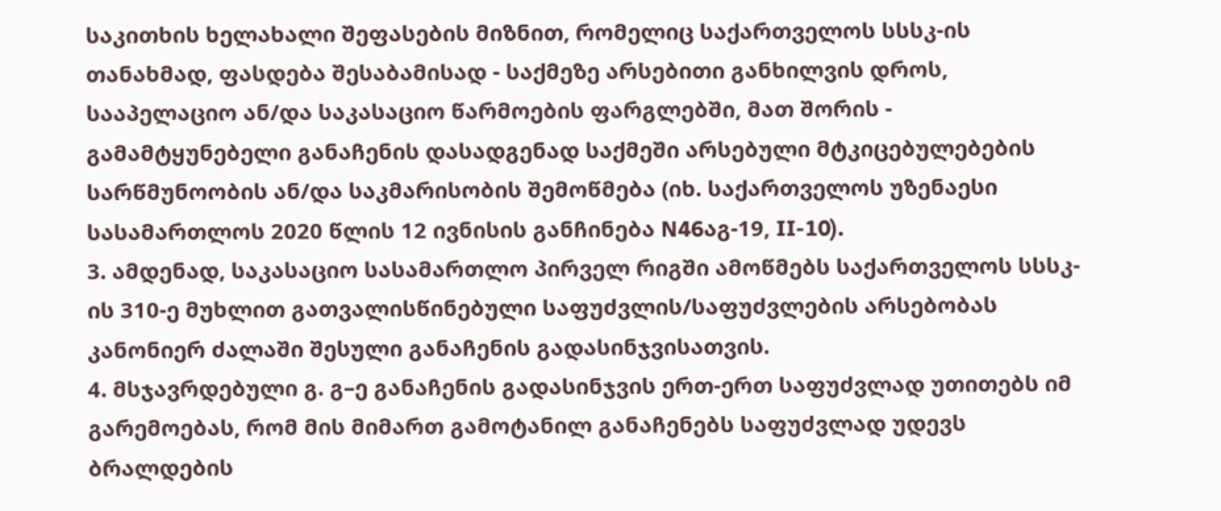საკითხის ხელახალი შეფასების მიზნით, რომელიც საქართველოს სსსკ-ის თანახმად, ფასდება შესაბამისად - საქმეზე არსებითი განხილვის დროს, სააპელაციო ან/და საკასაციო წარმოების ფარგლებში, მათ შორის - გამამტყუნებელი განაჩენის დასადგენად საქმეში არსებული მტკიცებულებების სარწმუნოობის ან/და საკმარისობის შემოწმება (იხ. საქართველოს უზენაესი სასამართლოს 2020 წლის 12 ივნისის განჩინება N46აგ-19, II-10).
3. ამდენად, საკასაციო სასამართლო პირველ რიგში ამოწმებს საქართველოს სსსკ-ის 310-ე მუხლით გათვალისწინებული საფუძვლის/საფუძვლების არსებობას კანონიერ ძალაში შესული განაჩენის გადასინჯვისათვის.
4. მსჯავრდებული გ. გ–ე განაჩენის გადასინჯვის ერთ-ერთ საფუძვლად უთითებს იმ გარემოებას, რომ მის მიმართ გამოტანილ განაჩენებს საფუძვლად უდევს ბრალდების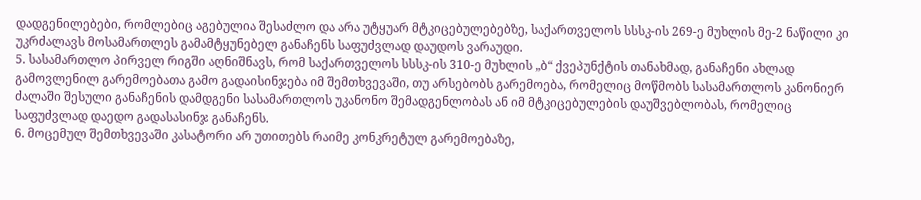დადგენილებები, რომლებიც აგებულია შესაძლო და არა უტყუარ მტკიცებულებებზე, საქართველოს სსსკ-ის 269-ე მუხლის მე-2 ნაწილი კი უკრძალავს მოსამართლეს გამამტყუნებელ განაჩენს საფუძვლად დაუდოს ვარაუდი.
5. სასამართლო პირველ რიგში აღნიშნავს, რომ საქართველოს სსსკ-ის 310-ე მუხლის „ბ“ ქვეპუნქტის თანახმად, განაჩენი ახლად გამოვლენილ გარემოებათა გამო გადაისინჯება იმ შემთხვევაში, თუ არსებობს გარემოება, რომელიც მოწმობს სასამართლოს კანონიერ ძალაში შესული განაჩენის დამდგენი სასამართლოს უკანონო შემადგენლობას ან იმ მტკიცებულების დაუშვებლობას, რომელიც საფუძვლად დაედო გადასასინჯ განაჩენს.
6. მოცემულ შემთხვევაში კასატორი არ უთითებს რაიმე კონკრეტულ გარემოებაზე,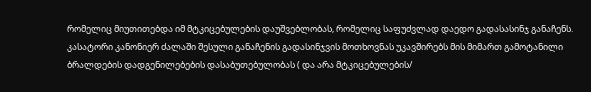რომელიც მიუთითებდა იმ მტკიცებულების დაუშვებლობას, რომელიც საფუძვლად დაედო გადასასინჯ განაჩენს. კასატორი კანონიერ ძალაში შესული განაჩენის გადასინჯვის მოთხოვნას უკავშირებს მის მიმართ გამოტანილი ბრალდების დადგენილებების დასაბუთებულობას ( და არა მტკიცებულების/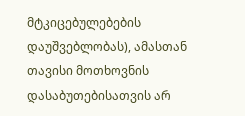მტკიცებულებების დაუშვებლობას), ამასთან თავისი მოთხოვნის დასაბუთებისათვის არ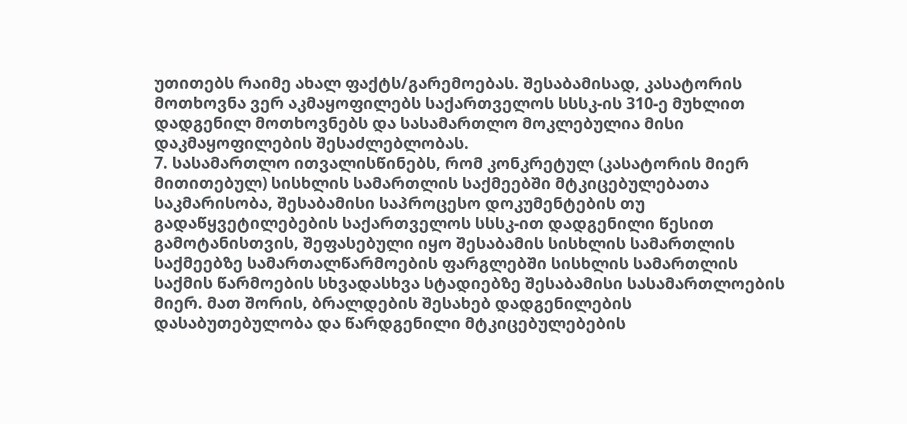უთითებს რაიმე ახალ ფაქტს/გარემოებას. შესაბამისად, კასატორის მოთხოვნა ვერ აკმაყოფილებს საქართველოს სსსკ-ის 310-ე მუხლით დადგენილ მოთხოვნებს და სასამართლო მოკლებულია მისი დაკმაყოფილების შესაძლებლობას.
7. სასამართლო ითვალისწინებს, რომ კონკრეტულ (კასატორის მიერ მითითებულ) სისხლის სამართლის საქმეებში მტკიცებულებათა საკმარისობა, შესაბამისი საპროცესო დოკუმენტების თუ გადაწყვეტილებების საქართველოს სსსკ-ით დადგენილი წესით გამოტანისთვის, შეფასებული იყო შესაბამის სისხლის სამართლის საქმეებზე სამართალწარმოების ფარგლებში სისხლის სამართლის საქმის წარმოების სხვადასხვა სტადიებზე შესაბამისი სასამართლოების მიერ. მათ შორის, ბრალდების შესახებ დადგენილების დასაბუთებულობა და წარდგენილი მტკიცებულებების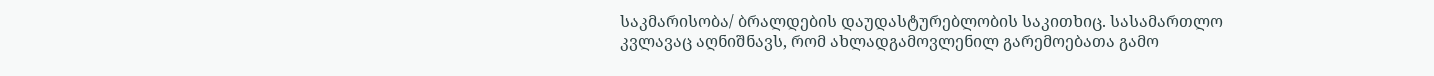საკმარისობა/ ბრალდების დაუდასტურებლობის საკითხიც. სასამართლო კვლავაც აღნიშნავს, რომ ახლადგამოვლენილ გარემოებათა გამო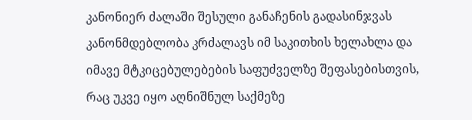კანონიერ ძალაში შესული განაჩენის გადასინჯვას კანონმდებლობა კრძალავს იმ საკითხის ხელახლა და იმავე მტკიცებულებების საფუძველზე შეფასებისთვის, რაც უკვე იყო აღნიშნულ საქმეზე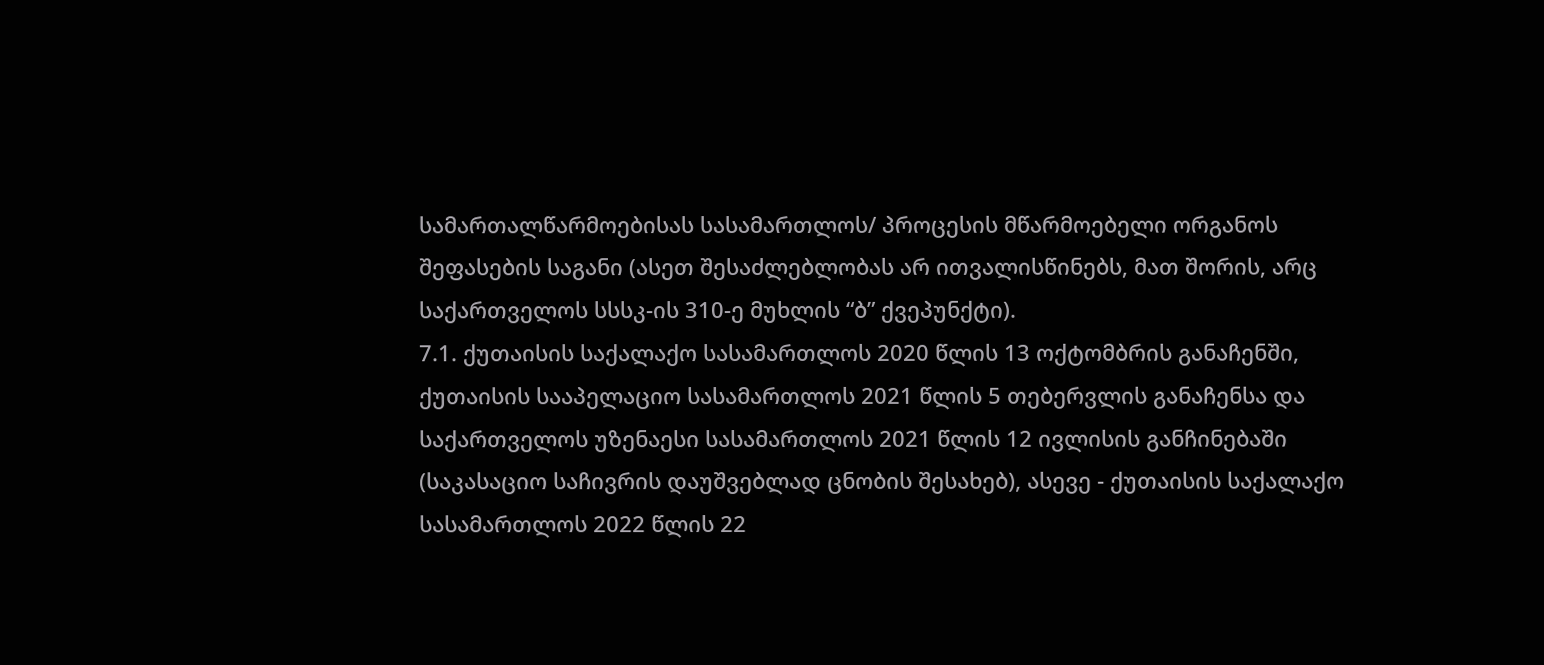სამართალწარმოებისას სასამართლოს/ პროცესის მწარმოებელი ორგანოს შეფასების საგანი (ასეთ შესაძლებლობას არ ითვალისწინებს, მათ შორის, არც საქართველოს სსსკ-ის 310-ე მუხლის “ბ” ქვეპუნქტი).
7.1. ქუთაისის საქალაქო სასამართლოს 2020 წლის 13 ოქტომბრის განაჩენში, ქუთაისის სააპელაციო სასამართლოს 2021 წლის 5 თებერვლის განაჩენსა და საქართველოს უზენაესი სასამართლოს 2021 წლის 12 ივლისის განჩინებაში (საკასაციო საჩივრის დაუშვებლად ცნობის შესახებ), ასევე - ქუთაისის საქალაქო სასამართლოს 2022 წლის 22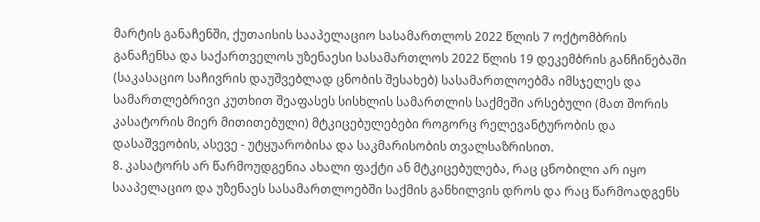მარტის განაჩენში, ქუთაისის სააპელაციო სასამართლოს 2022 წლის 7 ოქტომბრის განაჩენსა და საქართველოს უზენაესი სასამართლოს 2022 წლის 19 დეკემბრის განჩინებაში (საკასაციო საჩივრის დაუშვებლად ცნობის შესახებ) სასამართლოებმა იმსჯელეს და სამართლებრივი კუთხით შეაფასეს სისხლის სამართლის საქმეში არსებული (მათ შორის კასატორის მიერ მითითებული) მტკიცებულებები როგორც რელევანტურობის და დასაშვეობის, ასევე - უტყუარობისა და საკმარისობის თვალსაზრისით.
8. კასატორს არ წარმოუდგენია ახალი ფაქტი ან მტკიცებულება, რაც ცნობილი არ იყო სააპელაციო და უზენაეს სასამართლოებში საქმის განხილვის დროს და რაც წარმოადგენს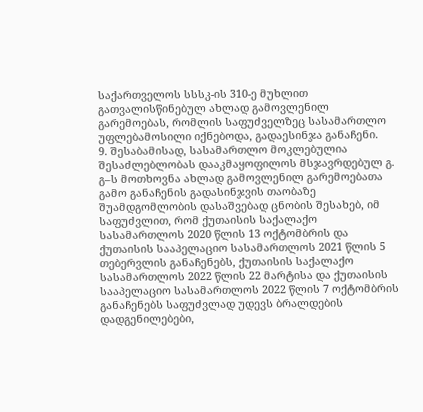საქართველოს სსსკ-ის 310-ე მუხლით გათვალისწინებულ ახლად გამოვლენილ გარემოებას, რომლის საფუძველზეც სასამართლო უფლებამოსილი იქნებოდა, გადაესინჯა განაჩენი.
9. შესაბამისად, სასამართლო მოკლებულია შესაძლებლობას დააკმაყოფილოს მსჯავრდებულ გ. გ–ს მოთხოვნა ახლად გამოვლენილ გარემოებათა გამო განაჩენის გადასინჯვის თაობაზე შუამდგომლობის დასაშვებად ცნობის შესახებ, იმ საფუძვლით, რომ ქუთაისის საქალაქო სასამართლოს 2020 წლის 13 ოქტომბრის და ქუთაისის სააპელაციო სასამართლოს 2021 წლის 5 თებერვლის განაჩენებს, ქუთაისის საქალაქო სასამართლოს 2022 წლის 22 მარტისა და ქუთაისის სააპელაციო სასამართლოს 2022 წლის 7 ოქტომბრის განაჩენებს საფუძვლად უდევს ბრალდების დადგენილებები,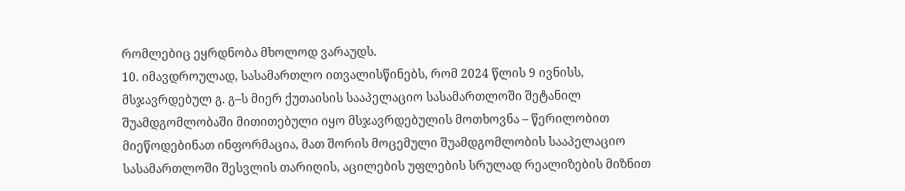რომლებიც ეყრდნობა მხოლოდ ვარაუდს.
10. იმავდროულად, სასამართლო ითვალისწინებს, რომ 2024 წლის 9 ივნისს, მსჯავრდებულ გ. გ–ს მიერ ქუთაისის სააპელაციო სასამართლოში შეტანილ შუამდგომლობაში მითითებული იყო მსჯავრდებულის მოთხოვნა – წერილობით მიეწოდებინათ ინფორმაცია, მათ შორის მოცემული შუამდგომლობის სააპელაციო სასამართლოში შესვლის თარიღის, აცილების უფლების სრულად რეალიზების მიზნით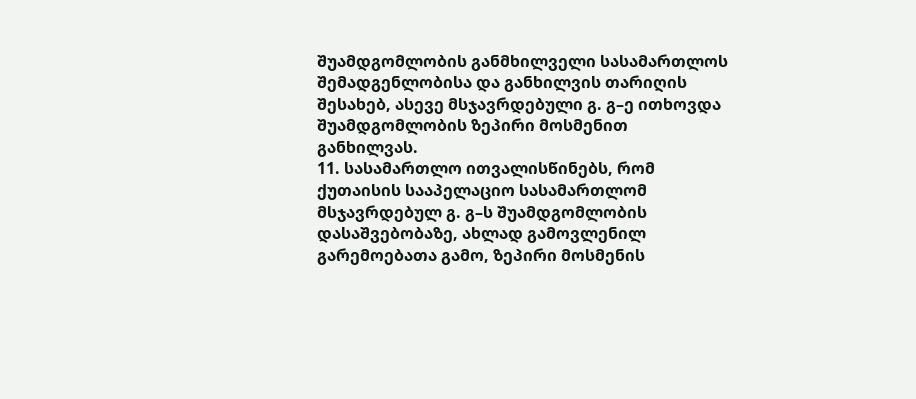შუამდგომლობის განმხილველი სასამართლოს შემადგენლობისა და განხილვის თარიღის შესახებ, ასევე მსჯავრდებული გ. გ–ე ითხოვდა შუამდგომლობის ზეპირი მოსმენით განხილვას.
11. სასამართლო ითვალისწინებს, რომ ქუთაისის სააპელაციო სასამართლომ მსჯავრდებულ გ. გ–ს შუამდგომლობის დასაშვებობაზე, ახლად გამოვლენილ გარემოებათა გამო, ზეპირი მოსმენის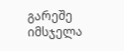გარეშე იმსჯელა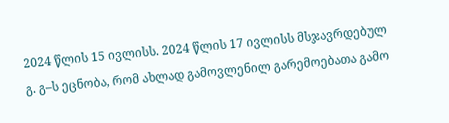2024 წლის 15 ივლისს. 2024 წლის 17 ივლისს მსჯავრდებულ გ. გ–ს ეცნობა, რომ ახლად გამოვლენილ გარემოებათა გამო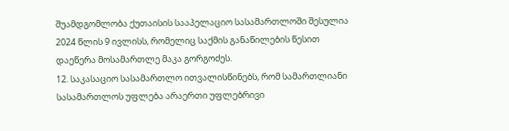შუამდგომლობა ქუთაისის სააპელაციო სასამართლოში შესულია 2024 წლის 9 ივლისს, რომელიც საქმის განაწილების წესით დაეწერა მოსამართლე მაკა გორგოძეს.
12. საკასაციო სასამართლო ითვალისწინებს, რომ სამართლიანი სასამართლოს უფლება არაერთი უფლებრივი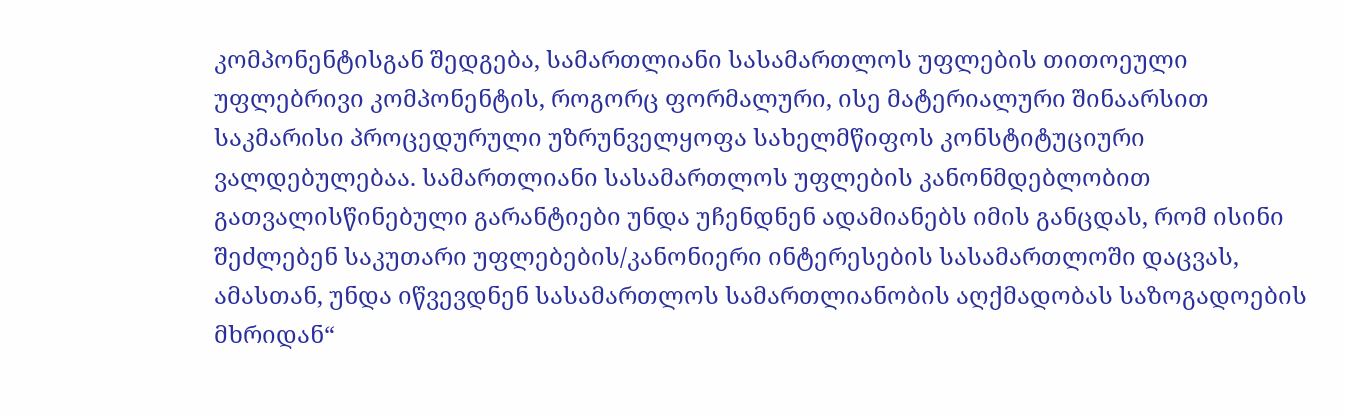კომპონენტისგან შედგება, სამართლიანი სასამართლოს უფლების თითოეული უფლებრივი კომპონენტის, როგორც ფორმალური, ისე მატერიალური შინაარსით საკმარისი პროცედურული უზრუნველყოფა სახელმწიფოს კონსტიტუციური ვალდებულებაა. სამართლიანი სასამართლოს უფლების კანონმდებლობით გათვალისწინებული გარანტიები უნდა უჩენდნენ ადამიანებს იმის განცდას, რომ ისინი შეძლებენ საკუთარი უფლებების/კანონიერი ინტერესების სასამართლოში დაცვას, ამასთან, უნდა იწვევდნენ სასამართლოს სამართლიანობის აღქმადობას საზოგადოების მხრიდან“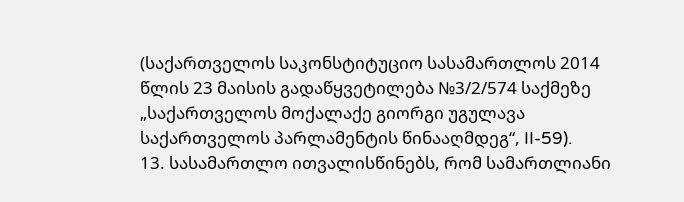(საქართველოს საკონსტიტუციო სასამართლოს 2014 წლის 23 მაისის გადაწყვეტილება №3/2/574 საქმეზე „საქართველოს მოქალაქე გიორგი უგულავა საქართველოს პარლამენტის წინააღმდეგ“, II-59).
13. სასამართლო ითვალისწინებს, რომ სამართლიანი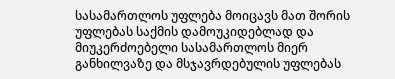სასამართლოს უფლება მოიცავს მათ შორის უფლებას საქმის დამოუკიდებლად და მიუკერძოებელი სასამართლოს მიერ განხილვაზე და მსჯავრდებულის უფლებას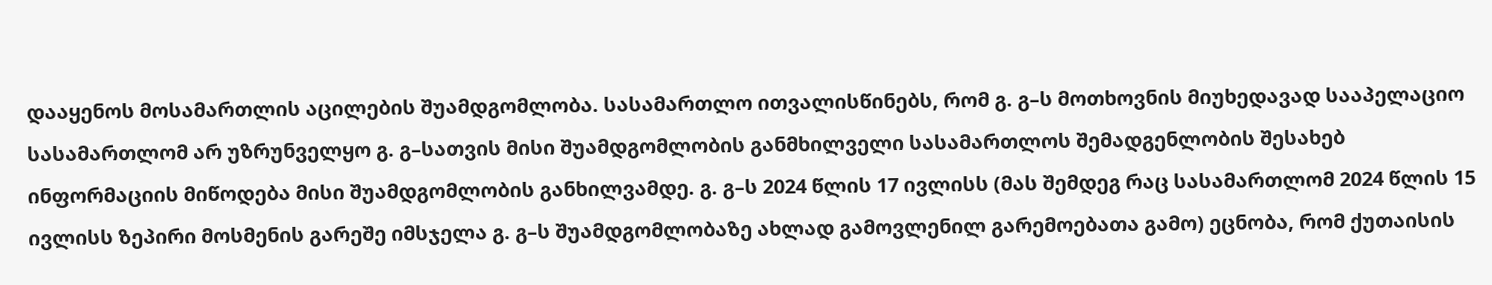დააყენოს მოსამართლის აცილების შუამდგომლობა. სასამართლო ითვალისწინებს, რომ გ. გ–ს მოთხოვნის მიუხედავად სააპელაციო სასამართლომ არ უზრუნველყო გ. გ–სათვის მისი შუამდგომლობის განმხილველი სასამართლოს შემადგენლობის შესახებ ინფორმაციის მიწოდება მისი შუამდგომლობის განხილვამდე. გ. გ–ს 2024 წლის 17 ივლისს (მას შემდეგ რაც სასამართლომ 2024 წლის 15 ივლისს ზეპირი მოსმენის გარეშე იმსჯელა გ. გ–ს შუამდგომლობაზე ახლად გამოვლენილ გარემოებათა გამო) ეცნობა, რომ ქუთაისის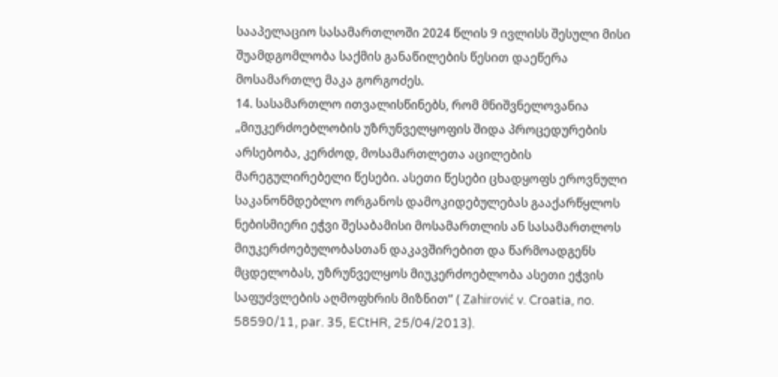სააპელაციო სასამართლოში 2024 წლის 9 ივლისს შესული მისი შუამდგომლობა საქმის განაწილების წესით დაეწერა მოსამართლე მაკა გორგოძეს.
14. სასამართლო ითვალისწინებს, რომ მნიშვნელოვანია „მიუკერძოებლობის უზრუნველყოფის შიდა პროცედურების არსებობა, კერძოდ, მოსამართლეთა აცილების მარეგულირებელი წესები. ასეთი წესები ცხადყოფს ეროვნული საკანონმდებლო ორგანოს დამოკიდებულებას გააქარწყლოს ნებისმიერი ეჭვი შესაბამისი მოსამართლის ან სასამართლოს მიუკერძოებულობასთან დაკავშირებით და წარმოადგენს მცდელობას, უზრუნველყოს მიუკერძოებლობა ასეთი ეჭვის საფუძვლების აღმოფხრის მიზნით” ( Zahirović v. Croatia, no. 58590/11, par. 35, ECtHR, 25/04/2013).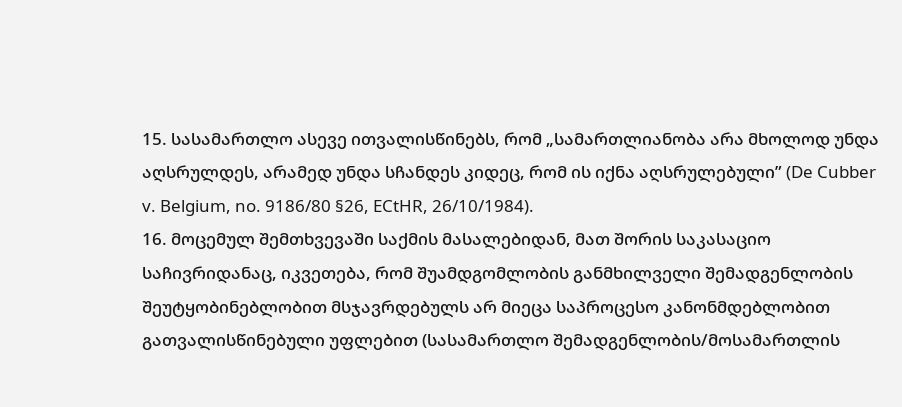15. სასამართლო ასევე ითვალისწინებს, რომ „სამართლიანობა არა მხოლოდ უნდა აღსრულდეს, არამედ უნდა სჩანდეს კიდეც, რომ ის იქნა აღსრულებული” (De Cubber v. Belgium, no. 9186/80 §26, ECtHR, 26/10/1984).
16. მოცემულ შემთხვევაში საქმის მასალებიდან, მათ შორის საკასაციო საჩივრიდანაც, იკვეთება, რომ შუამდგომლობის განმხილველი შემადგენლობის შეუტყობინებლობით მსჯავრდებულს არ მიეცა საპროცესო კანონმდებლობით გათვალისწინებული უფლებით (სასამართლო შემადგენლობის/მოსამართლის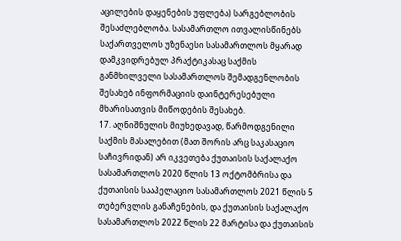აცილების დაყენების უფლება) სარგებლობის შესაძლებლობა. სასამართლო ითვალისწინებს საქართველოს უზენაესი სასამართლოს მყარად დამკვიდრებულ პრაქტიკასაც საქმის განმხილველი სასამართლოს შემადგენლობის შესახებ ინფორმაციის დაინტერესებული მხარისათვის მიწოდების შესახებ.
17. აღნიშნულის მიუხედავად, წარმოდგენილი საქმის მასალებით (მათ შორის არც საკასაციო საჩივრიდან) არ იკვეთება ქუთაისის საქალაქო სასამართლოს 2020 წლის 13 ოქტომბრისა და ქუთაისის სააპელაციო სასამართლოს 2021 წლის 5 თებერვლის განაჩენების, და ქუთაისის საქალაქო სასამართლოს 2022 წლის 22 მარტისა და ქუთაისის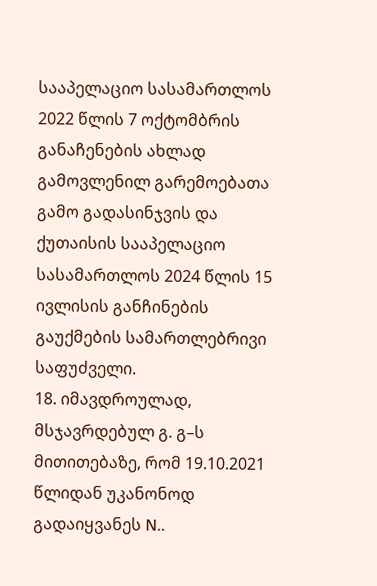სააპელაციო სასამართლოს 2022 წლის 7 ოქტომბრის განაჩენების ახლად გამოვლენილ გარემოებათა გამო გადასინჯვის და ქუთაისის სააპელაციო სასამართლოს 2024 წლის 15 ივლისის განჩინების გაუქმების სამართლებრივი საფუძველი.
18. იმავდროულად, მსჯავრდებულ გ. გ–ს მითითებაზე, რომ 19.10.2021 წლიდან უკანონოდ გადაიყვანეს N..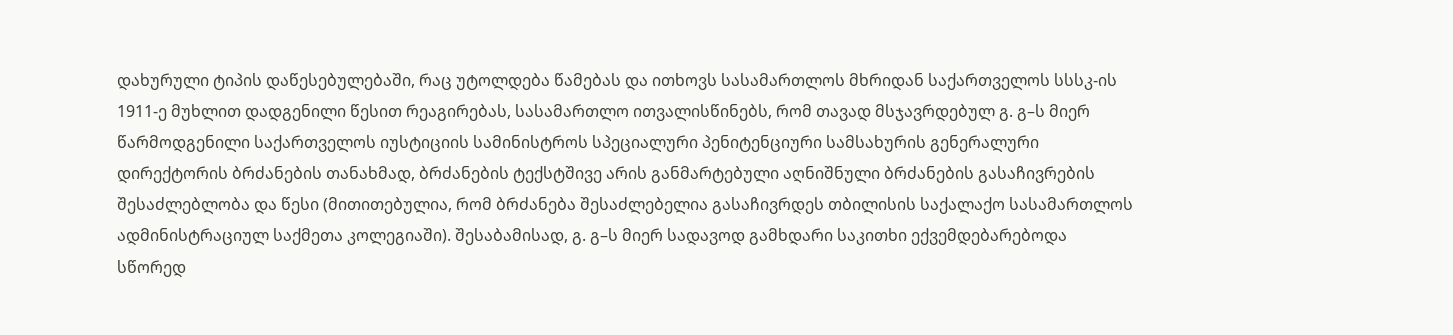დახურული ტიპის დაწესებულებაში, რაც უტოლდება წამებას და ითხოვს სასამართლოს მხრიდან საქართველოს სსსკ-ის 1911-ე მუხლით დადგენილი წესით რეაგირებას, სასამართლო ითვალისწინებს, რომ თავად მსჯავრდებულ გ. გ–ს მიერ წარმოდგენილი საქართველოს იუსტიციის სამინისტროს სპეციალური პენიტენციური სამსახურის გენერალური დირექტორის ბრძანების თანახმად, ბრძანების ტექსტშივე არის განმარტებული აღნიშნული ბრძანების გასაჩივრების შესაძლებლობა და წესი (მითითებულია, რომ ბრძანება შესაძლებელია გასაჩივრდეს თბილისის საქალაქო სასამართლოს ადმინისტრაციულ საქმეთა კოლეგიაში). შესაბამისად, გ. გ–ს მიერ სადავოდ გამხდარი საკითხი ექვემდებარებოდა სწორედ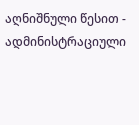აღნიშნული წესით - ადმინისტრაციული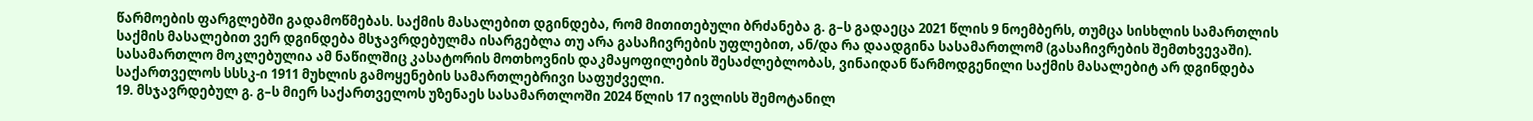წარმოების ფარგლებში გადამოწმებას. საქმის მასალებით დგინდება, რომ მითითებული ბრძანება გ. გ–ს გადაეცა 2021 წლის 9 ნოემბერს, თუმცა სისხლის სამართლის საქმის მასალებით ვერ დგინდება მსჯავრდებულმა ისარგებლა თუ არა გასაჩივრების უფლებით, ან/და რა დაადგინა სასამართლომ (გასაჩივრების შემთხვევაში). სასამართლო მოკლებულია ამ ნაწილშიც კასატორის მოთხოვნის დაკმაყოფილების შესაძლებლობას, ვინაიდან წარმოდგენილი საქმის მასალებიტ არ დგინდება საქართველოს სსსკ-ი 1911 მუხლის გამოყენების სამართლებრივი საფუძველი.
19. მსჯავრდებულ გ. გ–ს მიერ საქართველოს უზენაეს სასამართლოში 2024 წლის 17 ივლისს შემოტანილ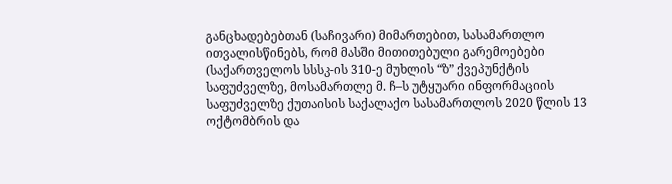განცხადებებთან (საჩივარი) მიმართებით, სასამართლო ითვალისწინებს, რომ მასში მითითებული გარემოებები (საქართველოს სსსკ-ის 310-ე მუხლის “ზ” ქვეპუნქტის საფუძველზე, მოსამართლე მ. ჩ–ს უტყუარი ინფორმაციის საფუძველზე ქუთაისის საქალაქო სასამართლოს 2020 წლის 13 ოქტომბრის და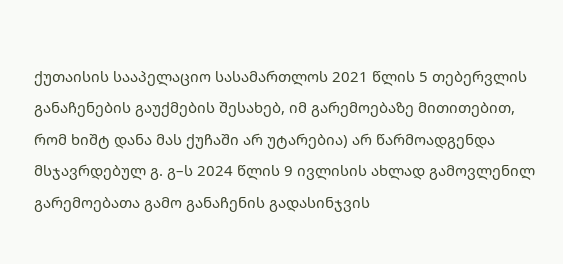ქუთაისის სააპელაციო სასამართლოს 2021 წლის 5 თებერვლის განაჩენების გაუქმების შესახებ, იმ გარემოებაზე მითითებით, რომ ხიშტ დანა მას ქუჩაში არ უტარებია) არ წარმოადგენდა მსჯავრდებულ გ. გ–ს 2024 წლის 9 ივლისის ახლად გამოვლენილ გარემოებათა გამო განაჩენის გადასინჯვის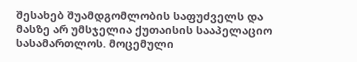შესახებ შუამდგომლობის საფუძველს და მასზე არ უმსჯელია ქუთაისის სააპელაციო სასამართლოს. მოცემული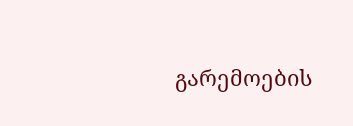გარემოების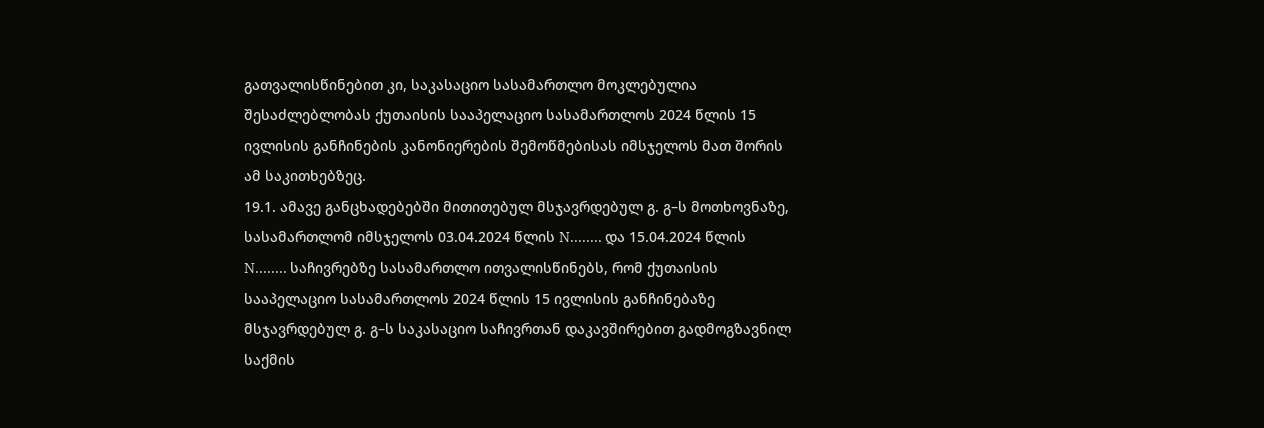გათვალისწინებით კი, საკასაციო სასამართლო მოკლებულია შესაძლებლობას ქუთაისის სააპელაციო სასამართლოს 2024 წლის 15 ივლისის განჩინების კანონიერების შემოწმებისას იმსჯელოს მათ შორის ამ საკითხებზეც.
19.1. ამავე განცხადებებში მითითებულ მსჯავრდებულ გ. გ–ს მოთხოვნაზე, სასამართლომ იმსჯელოს 03.04.2024 წლის N........ და 15.04.2024 წლის N........ საჩივრებზე სასამართლო ითვალისწინებს, რომ ქუთაისის სააპელაციო სასამართლოს 2024 წლის 15 ივლისის განჩინებაზე მსჯავრდებულ გ. გ–ს საკასაციო საჩივრთან დაკავშირებით გადმოგზავნილ საქმის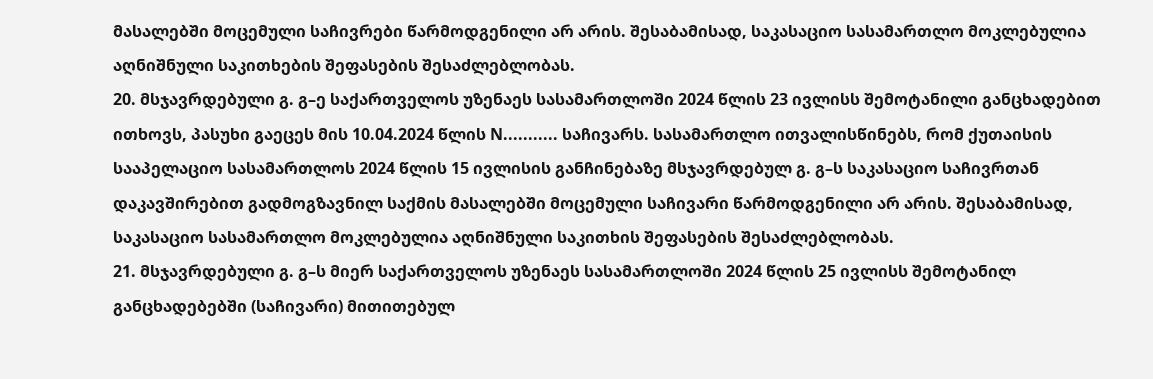მასალებში მოცემული საჩივრები წარმოდგენილი არ არის. შესაბამისად, საკასაციო სასამართლო მოკლებულია აღნიშნული საკითხების შეფასების შესაძლებლობას.
20. მსჯავრდებული გ. გ–ე საქართველოს უზენაეს სასამართლოში 2024 წლის 23 ივლისს შემოტანილი განცხადებით ითხოვს, პასუხი გაეცეს მის 10.04.2024 წლის N........... საჩივარს. სასამართლო ითვალისწინებს, რომ ქუთაისის სააპელაციო სასამართლოს 2024 წლის 15 ივლისის განჩინებაზე მსჯავრდებულ გ. გ–ს საკასაციო საჩივრთან დაკავშირებით გადმოგზავნილ საქმის მასალებში მოცემული საჩივარი წარმოდგენილი არ არის. შესაბამისად, საკასაციო სასამართლო მოკლებულია აღნიშნული საკითხის შეფასების შესაძლებლობას.
21. მსჯავრდებული გ. გ–ს მიერ საქართველოს უზენაეს სასამართლოში 2024 წლის 25 ივლისს შემოტანილ განცხადებებში (საჩივარი) მითითებულ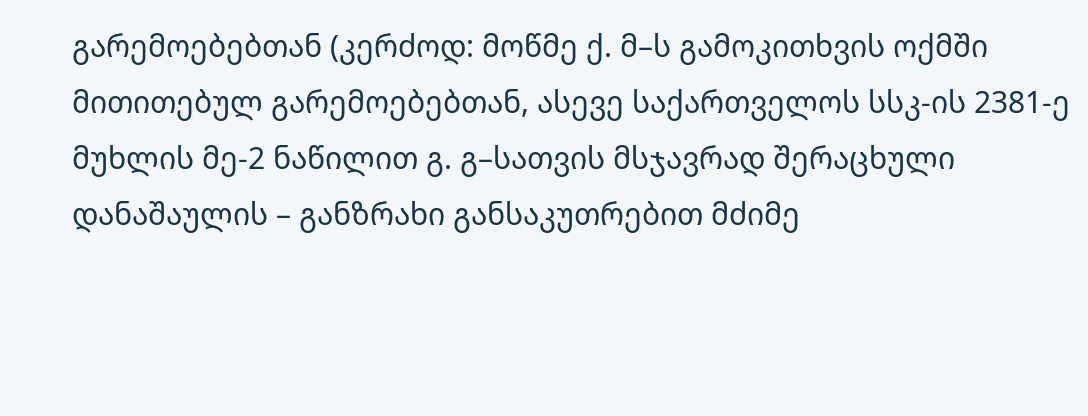გარემოებებთან (კერძოდ: მოწმე ქ. მ–ს გამოკითხვის ოქმში მითითებულ გარემოებებთან, ასევე საქართველოს სსკ-ის 2381-ე მუხლის მე-2 ნაწილით გ. გ–სათვის მსჯავრად შერაცხული დანაშაულის – განზრახი განსაკუთრებით მძიმე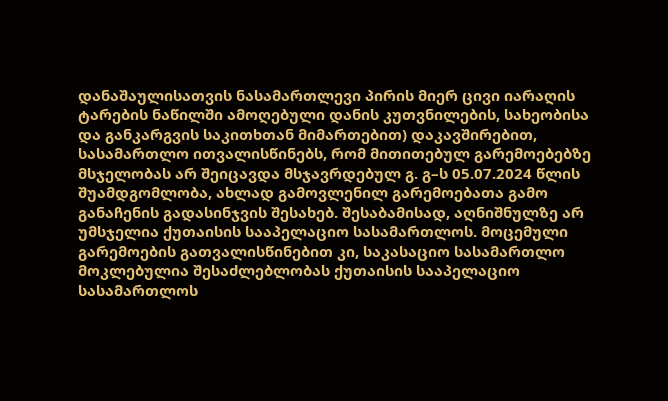დანაშაულისათვის ნასამართლევი პირის მიერ ცივი იარაღის ტარების ნაწილში ამოღებული დანის კუთვნილების, სახეობისა და განკარგვის საკითხთან მიმართებით) დაკავშირებით, სასამართლო ითვალისწინებს, რომ მითითებულ გარემოებებზე მსჯელობას არ შეიცავდა მსჯავრდებულ გ. გ–ს 05.07.2024 წლის შუამდგომლობა, ახლად გამოვლენილ გარემოებათა გამო განაჩენის გადასინჯვის შესახებ. შესაბამისად, აღნიშნულზე არ უმსჯელია ქუთაისის სააპელაციო სასამართლოს. მოცემული გარემოების გათვალისწინებით კი, საკასაციო სასამართლო მოკლებულია შესაძლებლობას ქუთაისის სააპელაციო სასამართლოს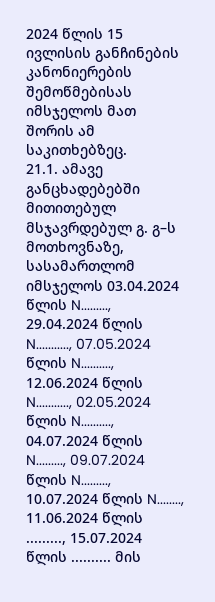2024 წლის 15 ივლისის განჩინების კანონიერების შემოწმებისას იმსჯელოს მათ შორის ამ საკითხებზეც.
21.1. ამავე განცხადებებში მითითებულ მსჯავრდებულ გ. გ–ს მოთხოვნაზე, სასამართლომ იმსჯელოს 03.04.2024 წლის N........., 29.04.2024 წლის N..........., 07.05.2024 წლის N.........., 12.06.2024 წლის N..........., 02.05.2024 წლის N.........., 04.07.2024 წლის N........., 09.07.2024 წლის N........., 10.07.2024 წლის N........, 11.06.2024 წლის ........., 15.07.2024 წლის .......... მის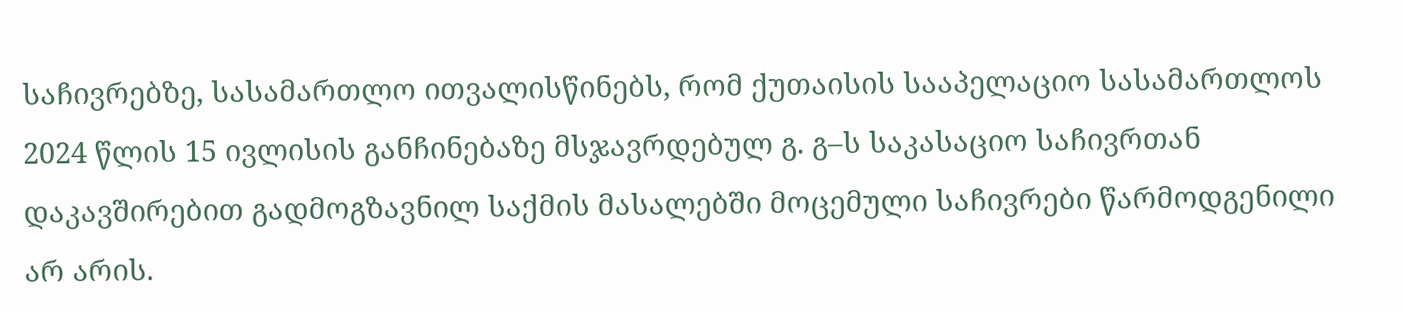საჩივრებზე, სასამართლო ითვალისწინებს, რომ ქუთაისის სააპელაციო სასამართლოს 2024 წლის 15 ივლისის განჩინებაზე მსჯავრდებულ გ. გ–ს საკასაციო საჩივრთან დაკავშირებით გადმოგზავნილ საქმის მასალებში მოცემული საჩივრები წარმოდგენილი არ არის.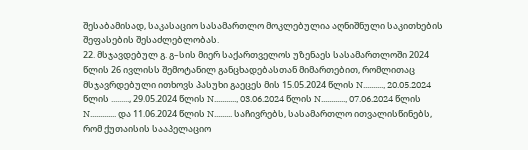შესაბამისად, საკასაციო სასამართლო მოკლებულია აღნიშნული საკითხების შეფასების შესაძლებლობას.
22. მსჯავდებულ გ. გ–სის მიერ საქართველოს უზენაეს სასამართლოში 2024 წლის 26 ივლისს შემოტანილ განცხადებასთან მიმართებით, რომლითაც მსჯავრდებული ითხოვს პასუხი გაეცეს მის 15.05.2024 წლის N.........., 20.05.2024 წლის ........., 29.05.2024 წლის N..........., 03.06.2024 წლის N............, 07.06.2024 წლის N............. და 11.06.2024 წლის N......... საჩივრებს, სასამართლო ითვალისწინებს, რომ ქუთაისის სააპელაციო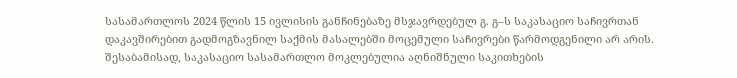სასამართლოს 2024 წლის 15 ივლისის განჩინებაზე მსჯავრდებულ გ. გ–ს საკასაციო საჩივრთან დაკავშირებით გადმოგზავნილ საქმის მასალებში მოცემული საჩივრები წარმოდგენილი არ არის. შესაბამისად, საკასაციო სასამართლო მოკლებულია აღნიშნული საკითხების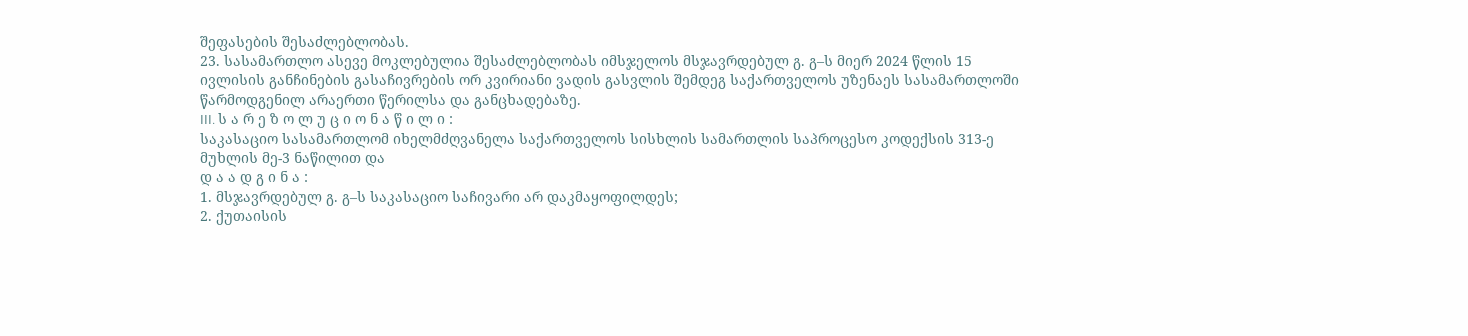შეფასების შესაძლებლობას.
23. სასამართლო ასევე მოკლებულია შესაძლებლობას იმსჯელოს მსჯავრდებულ გ. გ–ს მიერ 2024 წლის 15 ივლისის განჩინების გასაჩივრების ორ კვირიანი ვადის გასვლის შემდეგ საქართველოს უზენაეს სასამართლოში წარმოდგენილ არაერთი წერილსა და განცხადებაზე.
III. ს ა რ ე ზ ო ლ უ ც ი ო ნ ა წ ი ლ ი :
საკასაციო სასამართლომ იხელმძღვანელა საქართველოს სისხლის სამართლის საპროცესო კოდექსის 313-ე მუხლის მე-3 ნაწილით და
დ ა ა დ გ ი ნ ა :
1. მსჯავრდებულ გ. გ–ს საკასაციო საჩივარი არ დაკმაყოფილდეს;
2. ქუთაისის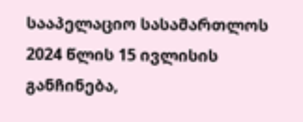სააპელაციო სასამართლოს 2024 წლის 15 ივლისის განჩინება,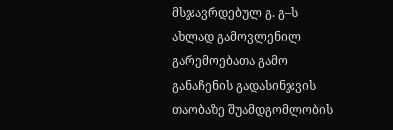მსჯავრდებულ გ. გ–ს ახლად გამოვლენილ გარემოებათა გამო განაჩენის გადასინჯვის თაობაზე შუამდგომლობის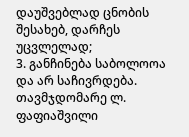დაუშვებლად ცნობის შესახებ, დარჩეს უცვლელად;
3. განჩინება საბოლოოა და არ საჩივრდება.
თავმჯდომარე ლ. ფაფიაშვილი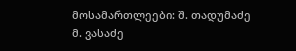მოსამართლეები: შ. თადუმაძე
მ. ვასაძე